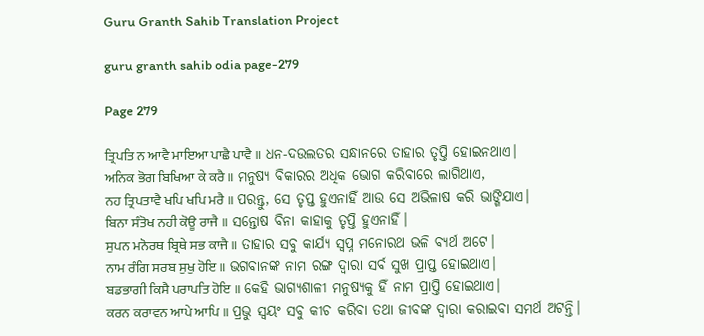Guru Granth Sahib Translation Project

guru granth sahib odia page-279

Page 279

ਤ੍ਰਿਪਤਿ ਨ ਆਵੈ ਮਾਇਆ ਪਾਛੈ ਪਾਵੈ ॥ ଧନ-ଦଉଲତର ସନ୍ଧାନରେ ତାହାର ତୃପ୍ତି ହୋଇନଥାଏ।
ਅਨਿਕ ਭੋਗ ਬਿਖਿਆ ਕੇ ਕਰੈ ॥ ମନୁଷ୍ୟ ବିକାରର ଅଧିକ ଭୋଗ କରିବାରେ ଲାଗିଥାଏ,
ਨਹ ਤ੍ਰਿਪਤਾਵੈ ਖਪਿ ਖਪਿ ਮਰੈ ॥ ପରନ୍ତୁ, ସେ ତୃପ୍ତ ହୁଏନାହିଁ ଆଉ ସେ ଅଭିଳାଷ କରି ଭାଙ୍ଗିଯାଏ।
ਬਿਨਾ ਸੰਤੋਖ ਨਹੀ ਕੋਊ ਰਾਜੈ ॥ ସନ୍ତୋଷ ବିନା କାହାକୁ ତୃପ୍ତି ହୁଏନାହିଁ।
ਸੁਪਨ ਮਨੋਰਥ ਬ੍ਰਿਥੇ ਸਭ ਕਾਜੈ ॥ ତାହାର ସବୁ କାର୍ଯ୍ୟ ସ୍ଵପ୍ନ ମନୋରଥ ଭଳି ବ୍ୟର୍ଥ ଅଟେ।
ਨਾਮ ਰੰਗਿ ਸਰਬ ਸੁਖੁ ਹੋਇ ॥ ଭଗବାନଙ୍କ ନାମ ରଙ୍ଗ ଦ୍ଵାରା ସର୍ବ ସୁଖ ପ୍ରାପ୍ତ ହୋଇଥାଏ।
ਬਡਭਾਗੀ ਕਿਸੈ ਪਰਾਪਤਿ ਹੋਇ ॥ କେହି ଭାଗ୍ୟଶାଳୀ ମନୁଷ୍ୟକୁ ହିଁ ନାମ ପ୍ରାପ୍ତି ହୋଇଥାଏ।
ਕਰਨ ਕਰਾਵਨ ਆਪੇ ਆਪਿ ॥ ପ୍ରଭୁ ସ୍ଵୟଂ ସବୁ କୀଚ କରିବା ତଥା ଜୀବଙ୍କ ଦ୍ଵାରା କରାଇବା ସମର୍ଥ ଅଟନ୍ତି।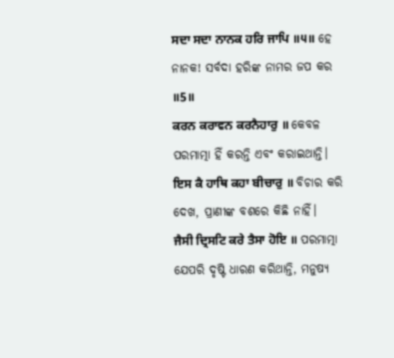ਸਦਾ ਸਦਾ ਨਾਨਕ ਹਰਿ ਜਾਪਿ ॥੫॥ ହେ ନାନକ! ସର୍ବଦା ହରିଙ୍କ ନାମର ଜପ କର ॥5॥
ਕਰਨ ਕਰਾਵਨ ਕਰਨੈਹਾਰੁ ॥ କେବଳ ପରମାତ୍ମା ହିଁ କରନ୍ତି ଏବଂ କରାଇଥାନ୍ତି।
ਇਸ ਕੈ ਹਾਥਿ ਕਹਾ ਬੀਚਾਰੁ ॥ ବିଚାର କରି ଦେଖ, ପ୍ରାଣୀଙ୍କ ବଶରେ କିଛି ନାହିଁ।
ਜੈਸੀ ਦ੍ਰਿਸਟਿ ਕਰੇ ਤੈਸਾ ਹੋਇ ॥ ପରମାତ୍ମା ଯେପରି ଦୃଷ୍ଟି ଧାରଣ କରିଥାନ୍ତି, ମନୁଷ୍ୟ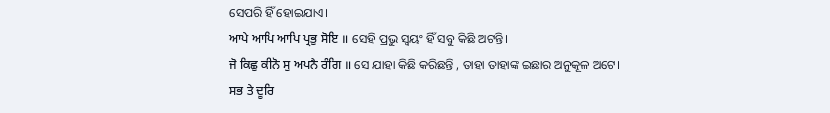ସେପରି ହିଁ ହୋଇଯାଏ।
ਆਪੇ ਆਪਿ ਆਪਿ ਪ੍ਰਭੁ ਸੋਇ ॥ ସେହି ପ୍ରଭୁ ସ୍ଵୟଂ ହିଁ ସବୁ କିଛି ଅଟନ୍ତି।
ਜੋ ਕਿਛੁ ਕੀਨੋ ਸੁ ਅਪਨੈ ਰੰਗਿ ॥ ସେ ଯାହା କିଛି କରିଛନ୍ତି , ତାହା ତାହାଙ୍କ ଇଛାର ଅନୁକୂଳ ଅଟେ।
ਸਭ ਤੇ ਦੂਰਿ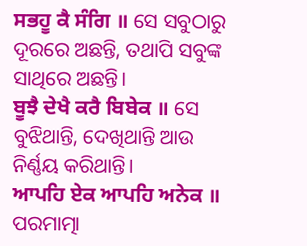ਸਭਹੂ ਕੈ ਸੰਗਿ ॥ ସେ ସବୁଠାରୁ ଦୂରରେ ଅଛନ୍ତି, ତଥାପି ସବୁଙ୍କ ସାଥିରେ ଅଛନ୍ତି।
ਬੂਝੈ ਦੇਖੈ ਕਰੈ ਬਿਬੇਕ ॥ ସେ ବୁଝିଥାନ୍ତି, ଦେଖିଥାନ୍ତି ଆଉ ନିର୍ଣ୍ଣୟ କରିଥାନ୍ତି।
ਆਪਹਿ ਏਕ ਆਪਹਿ ਅਨੇਕ ॥ ପରମାତ୍ମା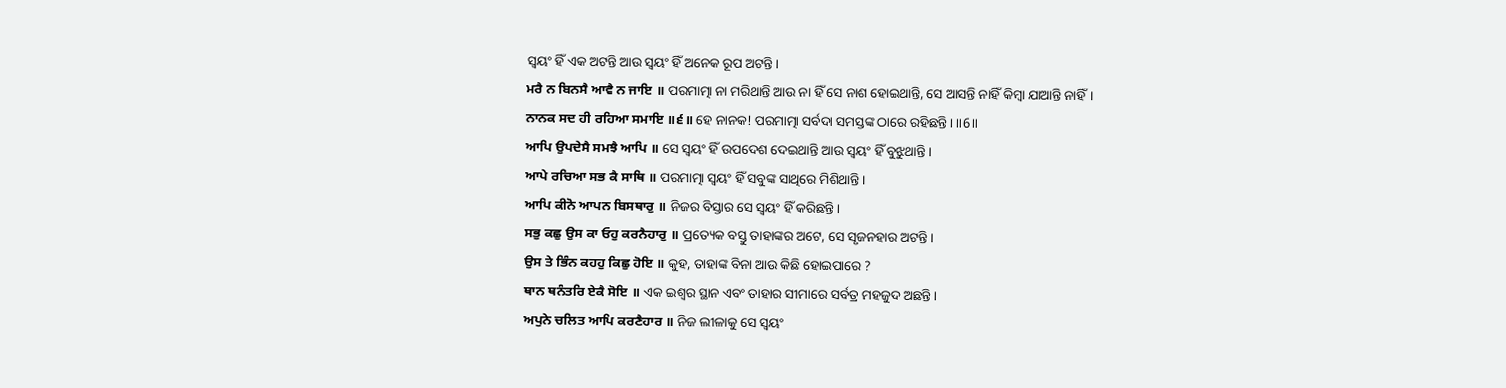ସ୍ଵୟଂ ହିଁ ଏକ ଅଟନ୍ତି ଆଉ ସ୍ଵୟଂ ହିଁ ଅନେକ ରୂପ ଅଟନ୍ତି।
ਮਰੈ ਨ ਬਿਨਸੈ ਆਵੈ ਨ ਜਾਇ ॥ ପରମାତ୍ମା ନା ମରିଥାନ୍ତି ଆଉ ନା ହିଁ ସେ ନାଶ ହୋଇଥାନ୍ତି, ସେ ଆସନ୍ତି ନାହିଁ କିମ୍ବା ଯାଆନ୍ତି ନାହିଁ।
ਨਾਨਕ ਸਦ ਹੀ ਰਹਿਆ ਸਮਾਇ ॥੬॥ ହେ ନାନକ! ପରମାତ୍ମା ସର୍ବଦା ସମସ୍ତଙ୍କ ଠାରେ ରହିଛନ୍ତି। ॥6॥
ਆਪਿ ਉਪਦੇਸੈ ਸਮਝੈ ਆਪਿ ॥ ସେ ସ୍ଵୟଂ ହିଁ ଉପଦେଶ ଦେଇଥାନ୍ତି ଆଉ ସ୍ଵୟଂ ହିଁ ବୁଝୁଥାନ୍ତି।
ਆਪੇ ਰਚਿਆ ਸਭ ਕੈ ਸਾਥਿ ॥ ପରମାତ୍ମା ସ୍ଵୟଂ ହିଁ ସବୁଙ୍କ ସାଥିରେ ମିଶିଥାନ୍ତି।
ਆਪਿ ਕੀਨੋ ਆਪਨ ਬਿਸਥਾਰੁ ॥ ନିଜର ବିସ୍ତାର ସେ ସ୍ଵୟଂ ହିଁ କରିଛନ୍ତି।
ਸਭੁ ਕਛੁ ਉਸ ਕਾ ਓਹੁ ਕਰਨੈਹਾਰੁ ॥ ପ୍ରତ୍ୟେକ ବସ୍ତୁ ତାହାଙ୍କର ଅଟେ, ସେ ସୃଜନହାର ଅଟନ୍ତି।
ਉਸ ਤੇ ਭਿੰਨ ਕਹਹੁ ਕਿਛੁ ਹੋਇ ॥ କୁହ, ତାହାଙ୍କ ବିନା ଆଉ କିଛି ହୋଇପାରେ ?
ਥਾਨ ਥਨੰਤਰਿ ਏਕੈ ਸੋਇ ॥ ଏକ ଇଶ୍ଵର ସ୍ଥାନ ଏବଂ ତାହାର ସୀମାରେ ସର୍ବତ୍ର ମହଜୁଦ ଅଛନ୍ତି।
ਅਪੁਨੇ ਚਲਿਤ ਆਪਿ ਕਰਣੈਹਾਰ ॥ ନିଜ ଲୀଳାକୁ ସେ ସ୍ଵୟଂ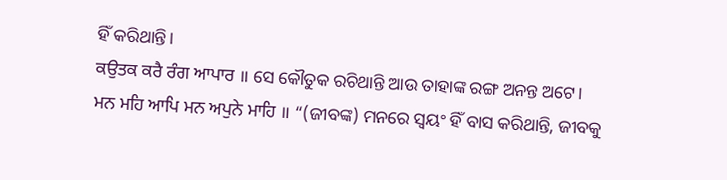ହିଁ କରିଥାନ୍ତି।
ਕਉਤਕ ਕਰੈ ਰੰਗ ਆਪਾਰ ॥ ସେ କୌତୁକ ରଚିଥାନ୍ତି ଆଉ ତାହାଙ୍କ ରଙ୍ଗ ଅନନ୍ତ ଅଟେ।
ਮਨ ਮਹਿ ਆਪਿ ਮਨ ਅਪੁਨੇ ਮਾਹਿ ॥ “(ଜୀବଙ୍କ) ମନରେ ସ୍ଵୟଂ ହିଁ ବାସ କରିଥାନ୍ତି, ଜୀବକୁ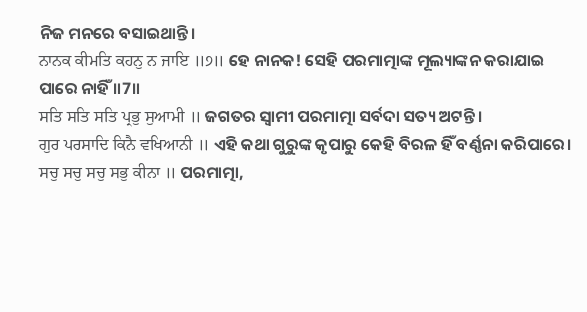ନିଜ ମନରେ ବସାଇଥାନ୍ତି।
ਨਾਨਕ ਕੀਮਤਿ ਕਹਨੁ ਨ ਜਾਇ ॥੭॥ ହେ ନାନକ! ସେହି ପରମାତ୍ମାଙ୍କ ମୂଲ୍ୟାଙ୍କନ କରାଯାଇ ପାରେ ନାହିଁ ॥7॥
ਸਤਿ ਸਤਿ ਸਤਿ ਪ੍ਰਭੁ ਸੁਆਮੀ ॥ ଜଗତର ସ୍ଵାମୀ ପରମାତ୍ମା ସର୍ବଦା ସତ୍ୟ ଅଟନ୍ତି।
ਗੁਰ ਪਰਸਾਦਿ ਕਿਨੈ ਵਖਿਆਨੀ ॥ ଏହି କଥା ଗୁରୁଙ୍କ କୃପାରୁ କେହି ବିରଳ ହିଁ ବର୍ଣ୍ଣନା କରିପାରେ।
ਸਚੁ ਸਚੁ ਸਚੁ ਸਭੁ ਕੀਨਾ ॥ ପରମାତ୍ମା,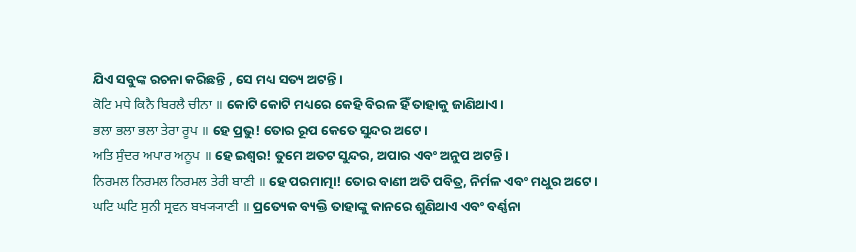ଯିଏ ସବୁଙ୍କ ରଚନା କରିଛନ୍ତି , ସେ ମଧ୍ୟ ସତ୍ୟ ଅଟନ୍ତି।
ਕੋਟਿ ਮਧੇ ਕਿਨੈ ਬਿਰਲੈ ਚੀਨਾ ॥ କୋଟି କୋଟି ମଧ୍ୟରେ କେହି ବିରଳ ହିଁ ତାହାକୁ ଜାଣିଥାଏ।
ਭਲਾ ਭਲਾ ਭਲਾ ਤੇਰਾ ਰੂਪ ॥ ହେ ପ୍ରଭୁ! ତୋର ରୂପ କେତେ ସୁନ୍ଦର ଅଟେ।
ਅਤਿ ਸੁੰਦਰ ਅਪਾਰ ਅਨੂਪ ॥ ହେ ଇଶ୍ଵର! ତୁମେ ଅତଟ ସୁନ୍ଦର, ଅପାର ଏବଂ ଅନୁପ ଅଟନ୍ତି।
ਨਿਰਮਲ ਨਿਰਮਲ ਨਿਰਮਲ ਤੇਰੀ ਬਾਣੀ ॥ ହେ ପରମାତ୍ମା! ତୋର ବାଣୀ ଅତି ପବିତ୍ର, ନିର୍ମଳ ଏବଂ ମଧୁର ଅଟେ।
ਘਟਿ ਘਟਿ ਸੁਨੀ ਸ੍ਰਵਨ ਬਖ੍ਯ੍ਯਾਣੀ ॥ ପ୍ରତ୍ୟେକ ବ୍ୟକ୍ତି ତାହାଙ୍କୁ କାନରେ ଶୁଣିଥାଏ ଏବଂ ବର୍ଣ୍ଣନା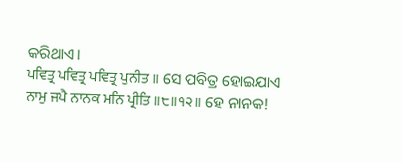କରିଥାଏ।
ਪਵਿਤ੍ਰ ਪਵਿਤ੍ਰ ਪਵਿਤ੍ਰ ਪੁਨੀਤ ॥ ସେ ପବିତ୍ର ହୋଇଯାଏ
ਨਾਮੁ ਜਪੈ ਨਾਨਕ ਮਨਿ ਪ੍ਰੀਤਿ ॥੮॥੧੨॥ ହେ ନାନକ!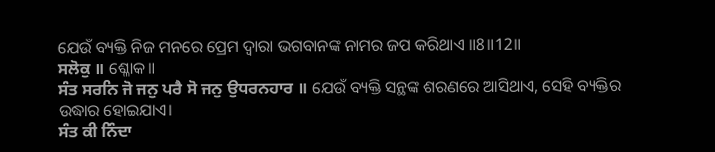ଯେଉଁ ବ୍ୟକ୍ତି ନିଜ ମନରେ ପ୍ରେମ ଦ୍ଵାରା ଭଗବାନଙ୍କ ନାମର ଜପ କରିଥାଏ ॥8॥12॥
ਸਲੋਕੁ ॥ ଶ୍ଳୋକ॥
ਸੰਤ ਸਰਨਿ ਜੋ ਜਨੁ ਪਰੈ ਸੋ ਜਨੁ ਉਧਰਨਹਾਰ ॥ ଯେଉଁ ବ୍ୟକ୍ତି ସନ୍ଥଙ୍କ ଶରଣରେ ଆସିଥାଏ, ସେହି ବ୍ୟକ୍ତିର ଉଦ୍ଧାର ହୋଇଯାଏ।
ਸੰਤ ਕੀ ਨਿੰਦਾ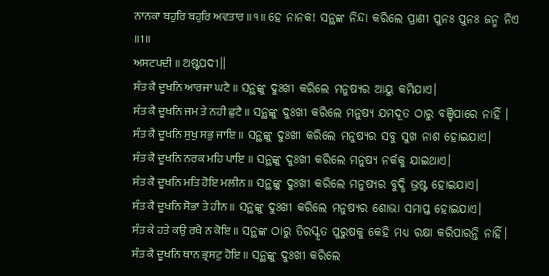ਨਾਨਕਾ ਬਹੁਰਿ ਬਹੁਰਿ ਅਵਤਾਰ ॥੧॥ ହେ ନାନକ! ସନ୍ଥଙ୍କ ନିନ୍ଦା କରିଲେ ପ୍ରାଣୀ ପୁନଃ ପୁନଃ ଜନ୍ମ ନିଏ ॥1॥
ਅਸਟਪਦੀ ॥ ଅଷ୍ଟପଦୀ॥
ਸੰਤ ਕੈ ਦੂਖਨਿ ਆਰਜਾ ਘਟੈ ॥ ସନ୍ଥଙ୍କୁ ଦୁଃଖୀ କରିଲେ ମନୁଷ୍ୟର ଆୟୁ କମିଯାଏ।
ਸੰਤ ਕੈ ਦੂਖਨਿ ਜਮ ਤੇ ਨਹੀ ਛੁਟੈ ॥ ସନ୍ଥଙ୍କୁ ଦୁଃଖୀ କରିଲେ ମନୁଷ୍ୟ ଯମଦୂତ ଠାରୁ ବଞ୍ଚିପାରେ ନାହିଁ ।
ਸੰਤ ਕੈ ਦੂਖਨਿ ਸੁਖੁ ਸਭੁ ਜਾਇ ॥ ସନ୍ଥଙ୍କୁ ଦୁଃଖୀ କରିଲେ ମନୁଷ୍ୟର ସବୁ ସୁଖ ନାଶ ହୋଇଯାଏ।
ਸੰਤ ਕੈ ਦੂਖਨਿ ਨਰਕ ਮਹਿ ਪਾਇ ॥ ସନ୍ଥଙ୍କୁ ଦୁଃଖୀ କରିଲେ ମନୁଷ୍ୟ ନର୍କକୁ ଯାଇଥାଏ।
ਸੰਤ ਕੈ ਦੂਖਨਿ ਮਤਿ ਹੋਇ ਮਲੀਨ ॥ ସନ୍ଥଙ୍କୁ ଦୁଃଖୀ କରିଲେ ମନୁଷ୍ୟର ବୁଦ୍ଧି ଭ୍ରଷ୍ଟ ହୋଇଯାଏ।
ਸੰਤ ਕੈ ਦੂਖਨਿ ਸੋਭਾ ਤੇ ਹੀਨ ॥ ସନ୍ଥଙ୍କୁ ଦୁଃଖୀ କରିଲେ ମନୁଷ୍ୟର ଶୋଭା ସମାପ୍ତ ହୋଇଯାଏ।
ਸੰਤ ਕੇ ਹਤੇ ਕਉ ਰਖੈ ਨ ਕੋਇ ॥ ସନ୍ଥଙ୍କ ଠାରୁ ତିରସ୍କୃତ ପୁରୁଷକୁ କେହି ମଧ୍ୟ ରକ୍ଷା କରିପାରନ୍ତି ନାହିଁ।
ਸੰਤ ਕੈ ਦੂਖਨਿ ਥਾਨ ਭ੍ਰਸਟੁ ਹੋਇ ॥ ସନ୍ଥଙ୍କୁ ଦୁଃଖୀ କରିଲେ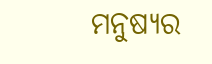ମନୁଷ୍ୟର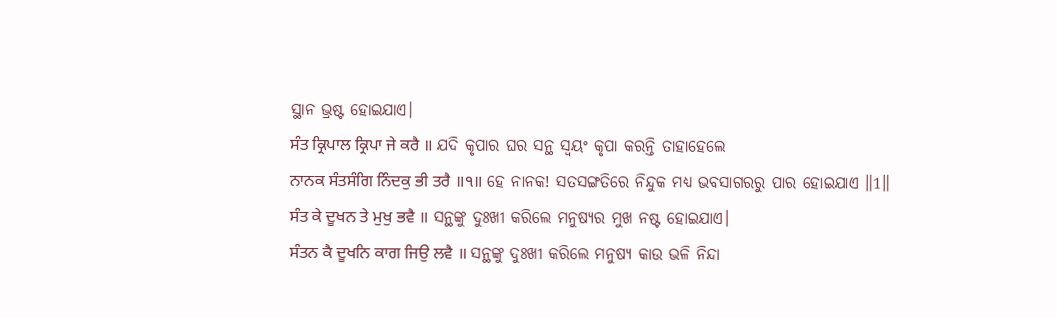ସ୍ଥାନ ଭ୍ରଷ୍ଟ ହୋଇଯାଏ।
ਸੰਤ ਕ੍ਰਿਪਾਲ ਕ੍ਰਿਪਾ ਜੇ ਕਰੈ ॥ ଯଦି କୃପାର ଘର ସନ୍ଥ ସ୍ଵୟଂ କୃପା କରନ୍ତି ତାହାହେଲେ
ਨਾਨਕ ਸੰਤਸੰਗਿ ਨਿੰਦਕੁ ਭੀ ਤਰੈ ॥੧॥ ହେ ନାନକ! ସତସଙ୍ଗତିରେ ନିନ୍ଦୁକ ମଧ୍ୟ ଭବସାଗରରୁ ପାର ହୋଇଯାଏ ॥1॥
ਸੰਤ ਕੇ ਦੂਖਨ ਤੇ ਮੁਖੁ ਭਵੈ ॥ ସନ୍ଥଙ୍କୁ ଦୁଃଖୀ କରିଲେ ମନୁଷ୍ୟର ମୁଖ ନଷ୍ଟ ହୋଇଯାଏ।
ਸੰਤਨ ਕੈ ਦੂਖਨਿ ਕਾਗ ਜਿਉ ਲਵੈ ॥ ସନ୍ଥଙ୍କୁ ଦୁଃଖୀ କରିଲେ ମନୁଷ୍ୟ କାଉ ଭଳି ନିନ୍ଦା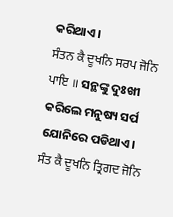କରିଥାଏ।
ਸੰਤਨ ਕੈ ਦੂਖਨਿ ਸਰਪ ਜੋਨਿ ਪਾਇ ॥ ସନ୍ଥଙ୍କୁ ଦୁଃଖୀ କରିଲେ ମନୁଷ୍ୟ ସର୍ପ ଯୋନିରେ ପଡିଥାଏ।
ਸੰਤ ਕੈ ਦੂਖਨਿ ਤ੍ਰਿਗਦ ਜੋਨਿ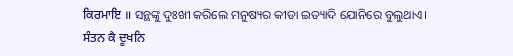ਕਿਰਮਾਇ ॥ ସନ୍ଥଙ୍କୁ ଦୁଃଖୀ କରିଲେ ମନୁଷ୍ୟର କୀଡା ଇତ୍ୟାଦି ଯୋନିରେ ବୁଲୁଥାଏ।
ਸੰਤਨ ਕੈ ਦੂਖਨਿ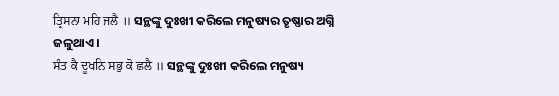ਤ੍ਰਿਸਨਾ ਮਹਿ ਜਲੈ ॥ ସନ୍ଥଙ୍କୁ ଦୁଃଖୀ କରିଲେ ମନୁଷ୍ୟର ତୃଷ୍ଣାର ଅଗ୍ନି ଜଳୁଥାଏ।
ਸੰਤ ਕੈ ਦੂਖਨਿ ਸਭੁ ਕੋ ਛਲੈ ॥ ସନ୍ଥଙ୍କୁ ଦୁଃଖୀ କରିଲେ ମନୁଷ୍ୟ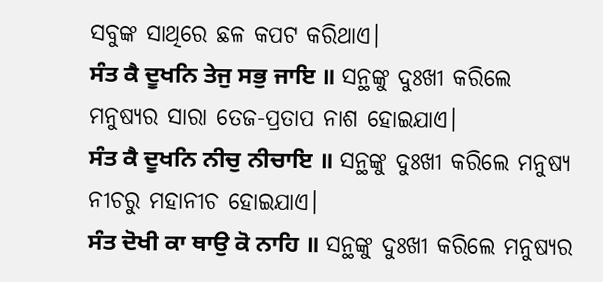ସବୁଙ୍କ ସାଥିରେ ଛଳ କପଟ କରିଥାଏ।
ਸੰਤ ਕੈ ਦੂਖਨਿ ਤੇਜੁ ਸਭੁ ਜਾਇ ॥ ସନ୍ଥଙ୍କୁ ଦୁଃଖୀ କରିଲେ ମନୁଷ୍ୟର ସାରା ତେଜ-ପ୍ରତାପ ନାଶ ହୋଇଯାଏ।
ਸੰਤ ਕੈ ਦੂਖਨਿ ਨੀਚੁ ਨੀਚਾਇ ॥ ସନ୍ଥଙ୍କୁ ଦୁଃଖୀ କରିଲେ ମନୁଷ୍ୟ ନୀଚରୁ ମହାନୀଚ ହୋଇଯାଏ।
ਸੰਤ ਦੋਖੀ ਕਾ ਥਾਉ ਕੋ ਨਾਹਿ ॥ ସନ୍ଥଙ୍କୁ ଦୁଃଖୀ କରିଲେ ମନୁଷ୍ୟର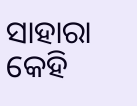ସାହାରା କେହି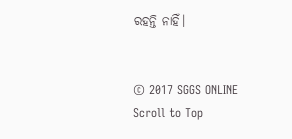ରହନ୍ତି ନାହିଁ।


© 2017 SGGS ONLINE
Scroll to Top